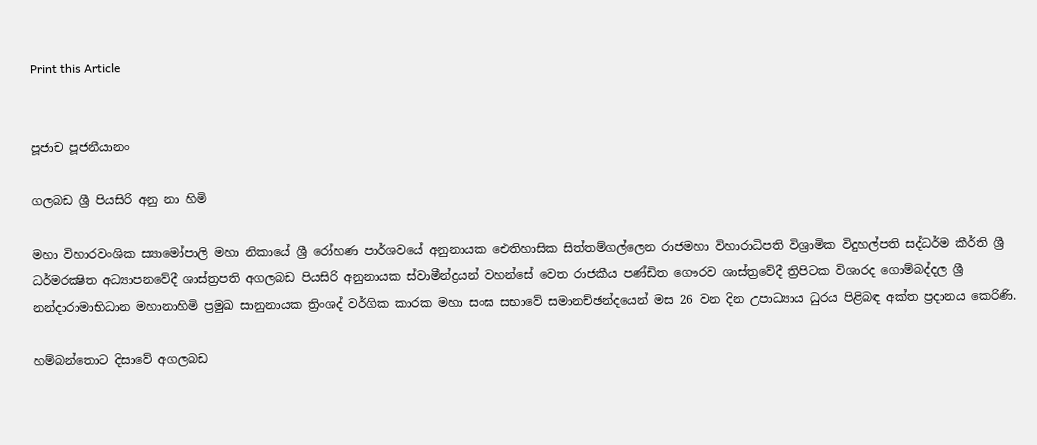Print this Article


පූජාච පූජනීයානං

ගලබඩ ශ්‍රී පියසිරි අනු නා හිමි

මහා විහාරවංශික ස්‍යාමෝපාලි මහා නිකායේ ශ්‍රී රෝහණ පාර්ශවයේ අනුනායක ඓතිහාසික සිත්තම්ගල්ලෙන රාජමහා විහාරාධිපති විශ්‍රාමික විදුහල්පති සද්ධර්ම කීර්ති ශ්‍රී ධර්මරක්‍ෂිත අධ්‍යාපනවේදී ශාස්ත්‍රපති අගලබඩ පියසිරි අනුනායක ස්වාමීන්ද්‍රයන් වහන්සේ වෙත රාජකීය පණ්ඩිත ගෞරව ශාස්ත්‍රවේදී ත්‍රිපිටක විශාරද ගොම්බද්දල ශ්‍රී නන්දාරාමාභිධාන මහානාහිමි ප්‍රමුඛ සානුනායක ත්‍රිංශද් වර්ගික කාරක මහා සංඝ සභාවේ සමානච්ඡන්දයෙන් මස 26 වන දින උපාධ්‍යාය ධුරය පිළිබඳ අක්ත ප්‍රදානය කෙරිණි.

හම්බන්තොට දිසාවේ අගලබඩ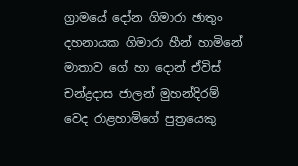ග්‍රාමයේ දෝන ගිමාරා ඡාතුං දහනායක ගිමාරා හීන් හාමිනේ මාතාව ගේ හා දොන් ඒවිස් චන්ද්‍රදාස ජාලන් මුහන්දිරම් වෙද රාළහාමිගේ පුත්‍රයෙකු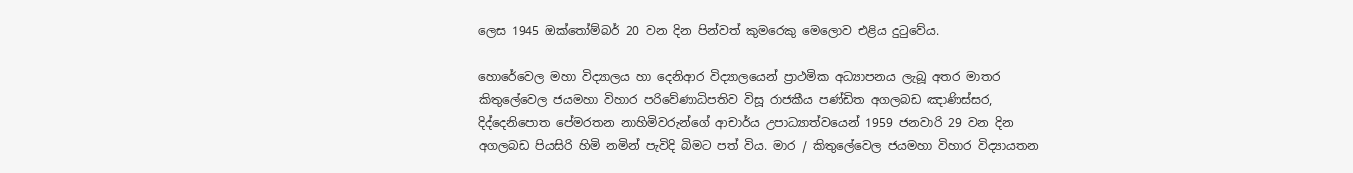ලෙස 1945 ඔක්තෝම්බර් 20 වන දින පින්වත් කුමරෙකු මෙලොව එළිය දුටුවේය.

හොරේවෙල මහා විද්‍යාලය හා දෙනිආර විද්‍යාලයෙන් ප්‍රාථමික අධ්‍යාපනය ලැබූ අතර මාතර කිතුලේවෙල ජයමහා විහාර පරිවේණාධිපතිව විසූ රාජකීය පණ්ඩිත අගලබඩ ඤාණිස්සර, දිද්දෙනිපොත පේමරතන නාහිමිවරුන්ගේ ආචාර්ය උපාධ්‍යාත්වයෙන් 1959 ජනවාරි 29 වන දින අගලබඩ පියසිරි හිමි නමින් පැවිදි බිමට පත් විය. මාර / කිතුලේවෙල ජයමහා විහාර විද්‍යායතන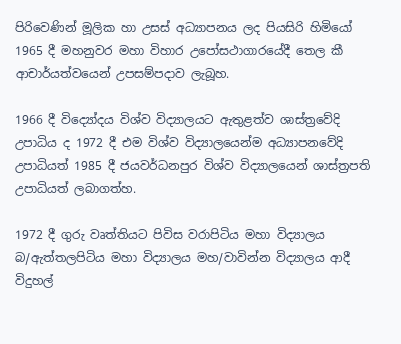පිරිවෙණින් මූලික හා උසස් අධ්‍යාපනය ලද පියසිරි හිමියෝ 1965 දී මහනුවර මහා විහාර උපෝසථාගාරයේදී තෙල කී ආචාර්යත්වයෙන් උපසම්පදාව ලැබූහ.

1966 දී විද්‍යෝදය විශ්ව විද්‍යාලයට ඇතුළත්ව ශාස්ත්‍රවේදි උපාධිය ද 1972 දී එම විශ්ව විද්‍යාලයෙන්ම අධ්‍යාපනවේදි උපාධියත් 1985 දී ජයවර්ධනපුර විශ්ව විද්‍යාලයෙන් ශාස්ත්‍රපති උපාධියත් ලබාගත්හ.

1972 දී ගුරු වෘත්තියට පිවිස වරාපිටිය මහා විද්‍යාලය බ/ඇත්තලපිටිය මහා විද්‍යාලය මහ/වාවින්න විද්‍යාලය ආදී විදුහල්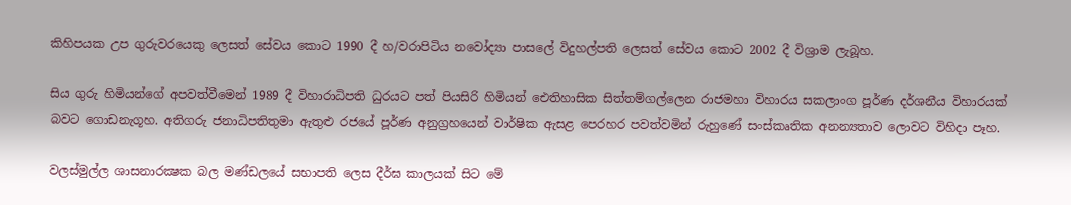කිහිපයක උප ගුරුවරයෙකු ලෙසත් සේවය කොට 1990 දී හ/වරාපිටිය නවෝද්‍යා පාසලේ විදුහල්පති ලෙසත් සේවය කොට 2002 දී විශ්‍රාම ලැබූහ.

සිය ගුරු හිමියන්ගේ අපවත්වීමෙන් 1989 දී විහාරාධිපති ධුරයට පත් පියසිරි හිමියන් ඓතිහාසික සිත්තම්ගල්ලෙන රාජමහා විහාරය සකලාංග පූර්ණ දර්ශනීය විහාරයක් බවට ගොඩනැගූහ. අතිගරු ජනාධිපතිතුමා ඇතුළු රජයේ පූර්ණ අනුග්‍රහයෙන් වාර්ෂික ඇසළ පෙරහර පවත්වමින් රුහුණේ සංස්කෘතික අනන්‍යතාව ලොවට විහිදා පෑහ.

වලස්මුල්ල ශාසනාරක්‍ෂක බල මණ්ඩලයේ සභාපති ලෙස දීර්ඝ කාලයක් සිට මේ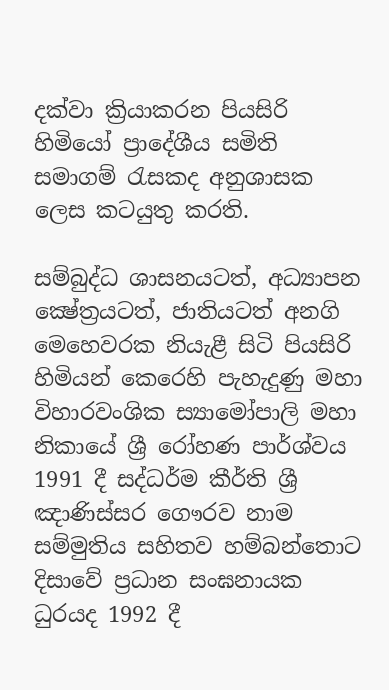දක්වා ක්‍රියාකරන පියසිරි හිමියෝ ප්‍රාදේශීය සමිති සමාගම් රැසකද අනුශාසක ලෙස කටයුතු කරති.

සම්බුද්ධ ශාසනයටත්, අධ්‍යාපන ක්‍ෂේත්‍රයටත්, ජාතියටත් අනගි මෙහෙවරක නියැළී සිටි පියසිරි හිමියන් කෙරෙහි පැහැදුණු මහා විහාරවංශික ස්‍යාමෝපාලි මහා නිකායේ ශ්‍රී රෝහණ පාර්ශ්වය 1991 දී සද්ධර්ම කීර්ති ශ්‍රී ඤාණිස්සර ගෞරව නාම සම්මුතිය සහිතව හම්බන්තොට දිසාවේ ප්‍රධාන සංඝනායක ධුරයද 1992 දී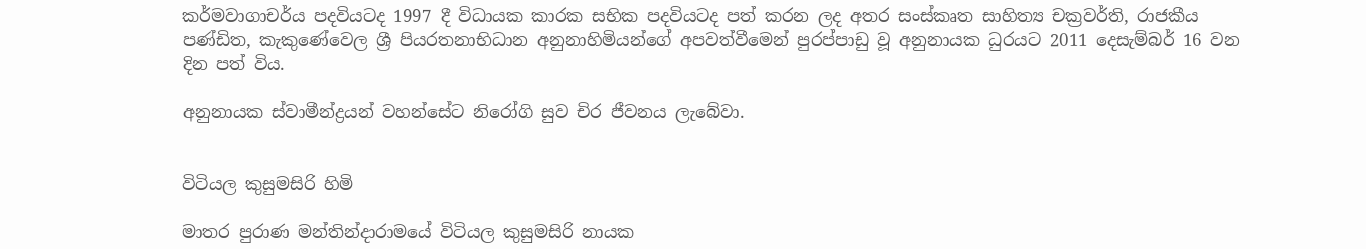කර්මවාගාචර්ය පදවියටද 1997 දී විධායක කාරක සභික පදවියටද පත් කරන ලද අතර සංස්කෘත සාහිත්‍ය චක්‍රවර්ති, රාජකීය පණ්ඩිත, කැකුණේවෙල ශ්‍රී පියරතනාභිධාන අනුනාහිමියන්ගේ අපවත්වීමෙන් පුරප්පාඩු වූ අනුනායක ධුරයට 2011 දෙසැම්බර් 16 වන දින පත් විය.

අනුනායක ස්වාමීන්ද්‍රයන් වහන්සේට නිරෝගි සුව චිර ජීවනය ලැබේවා.


විටියල කුසුමසිරි හිමි

මාතර පුරාණ මන්තින්දාරාමයේ විටියල කුසුමසිරි නායක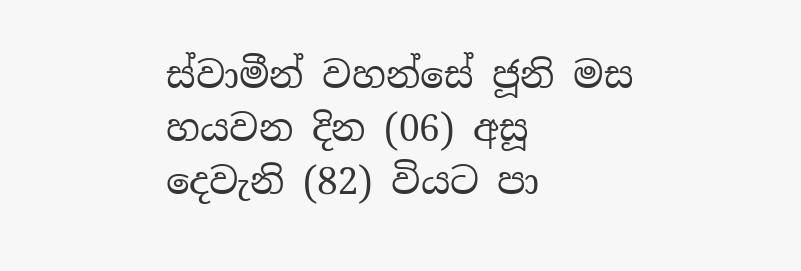ස්වාමීන් වහන්සේ ජූනි මස හයවන දින (06) අසූ දෙවැනි (82) වියට පා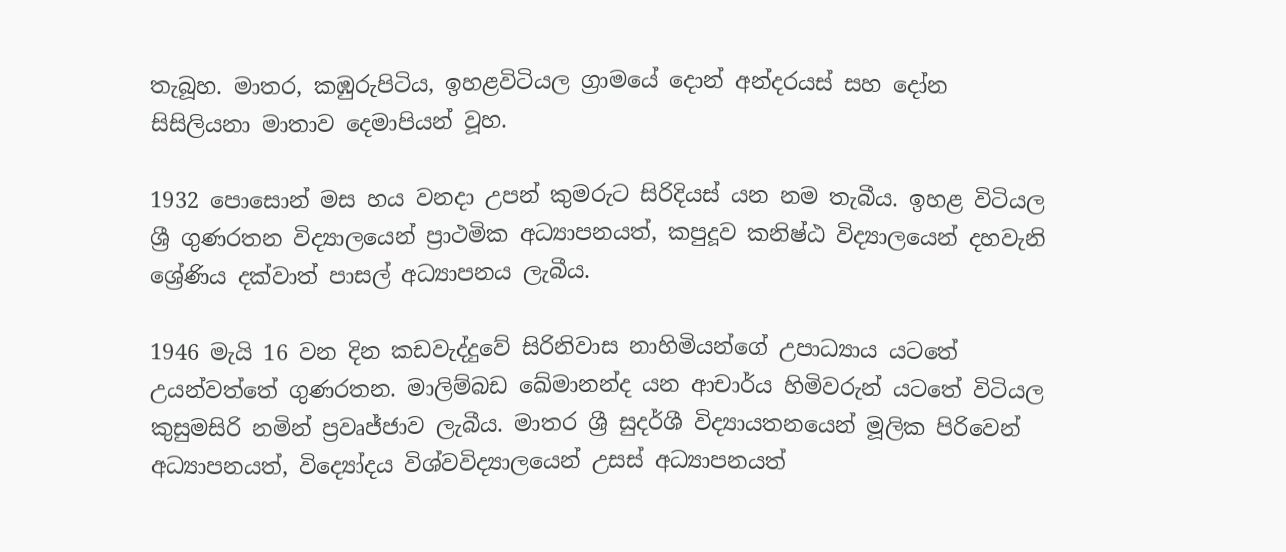තැබූහ. මාතර, කඹුරුපිටිය, ඉහළවිටියල ග්‍රාමයේ දොන් අන්දරයස් සහ දෝන සිසිලියනා මාතාව දෙමාපියන් වූහ.

1932 පොසොන් මස හය වනදා උපන් කුමරුට සිරිදියස් යන නම තැබීය. ඉහළ විටියල ශ්‍රී ගුණරතන විද්‍යාලයෙන් ප්‍රාථමික අධ්‍යාපනයත්, කපුදූව කනිෂ්ඨ විද්‍යාලයෙන් දහවැනි ශ්‍රේණිය දක්වාත් පාසල් අධ්‍යාපනය ලැබීය.

1946 මැයි 16 වන දින කඩවැද්දුවේ සිරිනිවාස නාහිමියන්ගේ උපාධ්‍යාය යටතේ උයන්වත්තේ ගුණරතන. මාලිම්බඩ ඛේමානන්ද යන ආචාර්ය හිමිවරුන් යටතේ විටියල කුසුමසිරි නමින් ප්‍රවෘජ්ජාව ලැබීය. මාතර ශ්‍රී සුදර්ශී විද්‍යායතනයෙන් මූලික පිරිවෙන් අධ්‍යාපනයත්, විද්‍යෝදය විශ්වවිද්‍යාලයෙන් උසස් අධ්‍යාපනයත්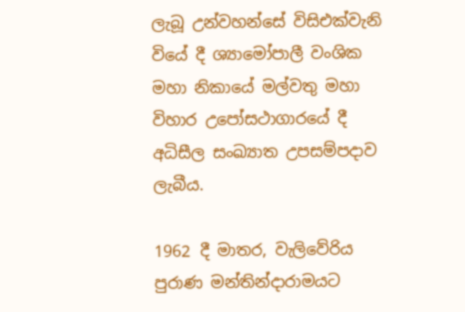ලැබූ උන්වහන්සේ විසිඑක්වැනි වියේ දී ශ්‍යාමෝපාලී වංශික මහා නිකායේ මල්වතු මහා විහාර උපෝසථාගාරයේ දී අධිසීල සංඛ්‍යාත උපසම්පදාව ලැබීය.

1962 දී මාතර, වැලිවේරිය පුරාණ මන්තින්දාරාමයට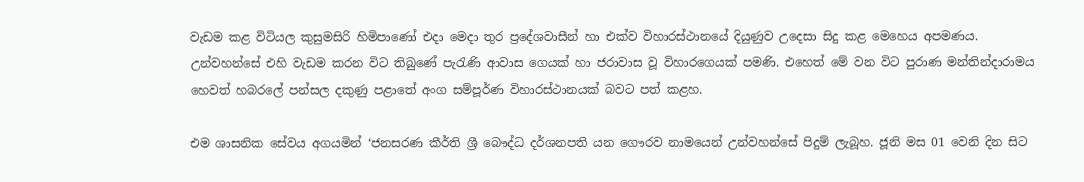වැඩම කළ විටියල කුසුමසිරි හිමිපාණෝ එදා මෙදා තුර ප්‍රදේශවාසීන් හා එක්ව විහාරස්ථානයේ දියුණුව උදෙසා සිදු කළ මෙහෙය අපමණය. උන්වහන්සේ එහි වැඩම කරන විට තිබුණේ පැරැණි ආවාස ගෙයක් හා ජරාවාස වූ විහාරගෙයක් පමණි. එහෙත් මේ වන විට පුරාණ මන්තින්දාරාමය හෙවත් හබරලේ පන්සල දකුණු පළාතේ අංග සම්පූර්ණ විහාරස්ථානයක් බවට පත් කළහ.

එම ශාසනික සේවය අගයමින් ‘ජනසරණ කීර්ති ශ්‍රී බෞද්ධ දර්ශනපති යන ගෞරව නාමයෙන් උන්වහන්සේ පිදුම් ලැබූහ. ජූනි මස 01 වෙනි දින සිට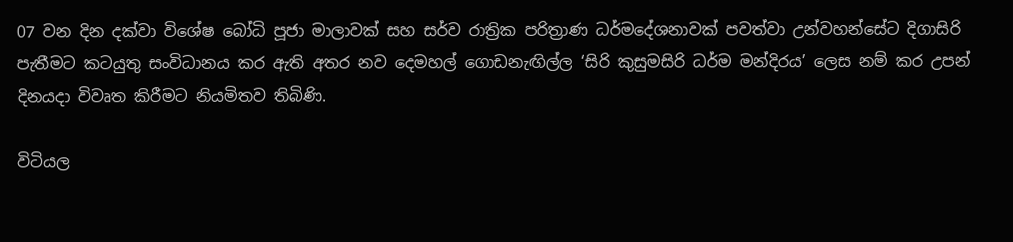07 වන දින දක්වා විශේෂ බෝධි පූජා මාලාවක් සහ සර්ව රාත්‍රික පරිත්‍රාණ ධර්මදේශනාවක් පවත්වා උන්වහන්සේට දිගාසිරි පැතීමට කටයුතු සංවිධානය කර ඇති අතර නව දෙමහල් ගොඩනැඟිල්ල ‘සිරි කුසුමසිරි ධර්ම මන්දිරය’ ලෙස නම් කර උපන් දිනයදා විවෘත කිරීමට නියමිතව තිබිණි.

විටියල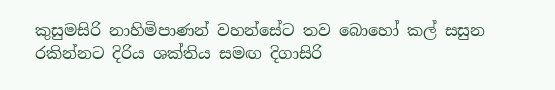කුසුමසිරි නාහිමිපාණන් වහන්සේට තව බොහෝ කල් සසුන රකින්නට දිරිය ශක්තිය සමඟ දිගාසිරි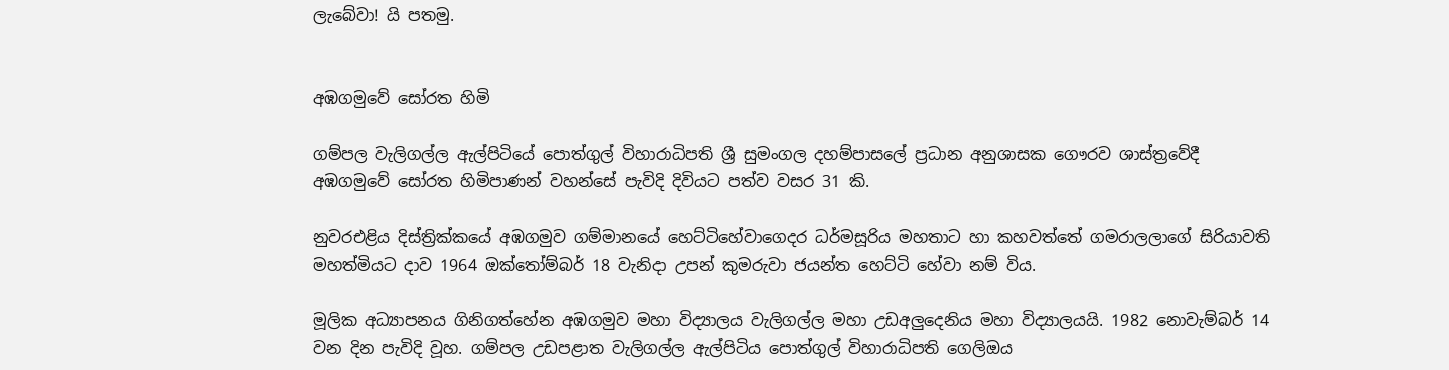ලැබේවා! යි පතමු.


අඹගමුවේ සෝරත හිමි

ගම්පල වැලිගල්ල ඇල්පිටියේ පොත්ගුල් විහාරාධිපති ශ්‍රී සුමංගල දහම්පාසලේ ප්‍රධාන අනුශාසක ගෞරව ශාස්ත්‍රවේදී අඹගමුවේ සෝරත හිමිපාණන් වහන්සේ පැවිදි දිවියට පත්ව වසර 31 කි.

නුවරඑළිය දිස්ත්‍රික්කයේ අඹගමුව ගම්මානයේ හෙට්ටිහේවාගෙදර ධර්මසූරිය මහතාට හා කහවත්තේ ගමරාලලාගේ සිරියාවති මහත්මියට දාව 1964 ඔක්තෝම්බර් 18 වැනිදා උපන් කුමරුවා ජයන්ත හෙට්ටි හේවා නම් විය.

මූලික අධ්‍යාපනය ගිනිගත්හේන අඹගමුව මහා විද්‍යාලය වැලිගල්ල මහා උඩඅලුදෙනිය මහා විද්‍යාලයයි. 1982 නොවැම්බර් 14 වන දින පැවිදි වූහ. ගම්පල උඩපළාත වැලිගල්ල ඇල්පිටිය පොත්ගුල් විහාරාධිපති ගෙලිඔය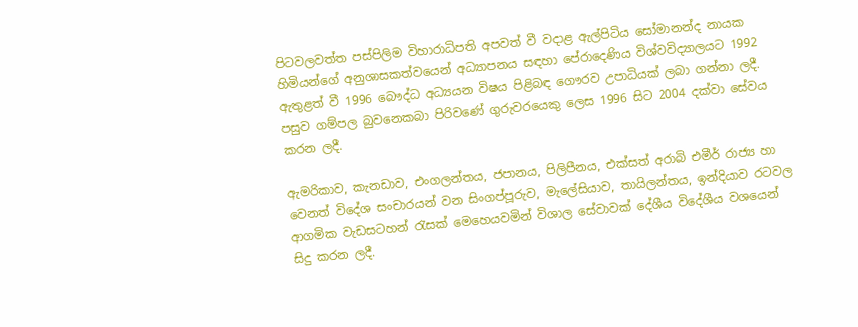පිටවලවත්ත පස්පිලිම විහාරාධිපති අපවත් වී වදාළ ඇල්පිටිය සෝමානන්ද නායක හිමියන්ගේ අනුශාසකත්වයෙන් අධ්‍යාපනය සඳහා පේරාදෙණිය විශ්වවිද්‍යාලයට 1992 ඇතුළත් වී 1996 බෞද්ධ අධ්‍යයන විෂය පිළිබඳ ගෞරව උපාධියක් ලබා ගන්නා ලදී. පසුව ගම්පල බුවනෙකබා පිරිවණේ ගුරුවරයෙකු ලෙස 1996 සිට 2004 දක්වා සේවය කරන ලදී.

ඇමරිකාව, කැනඩාව, එංගලන්තය, ජපානය, පිලිපීනය, එක්සත් අරාබි එමීර් රාජ්‍ය හා වෙනත් විදේශ සංචාරයන් වන සිංගප්පූරුව, මැලේසියාව, තායිලන්තය, ඉන්දියාව රටවල ආගමික වැඩසටහන් රැසක් මෙහෙයවමින් විශාල සේවාවක් දේශීය විදේශීය වශයෙන් සිදු කරන ලදී.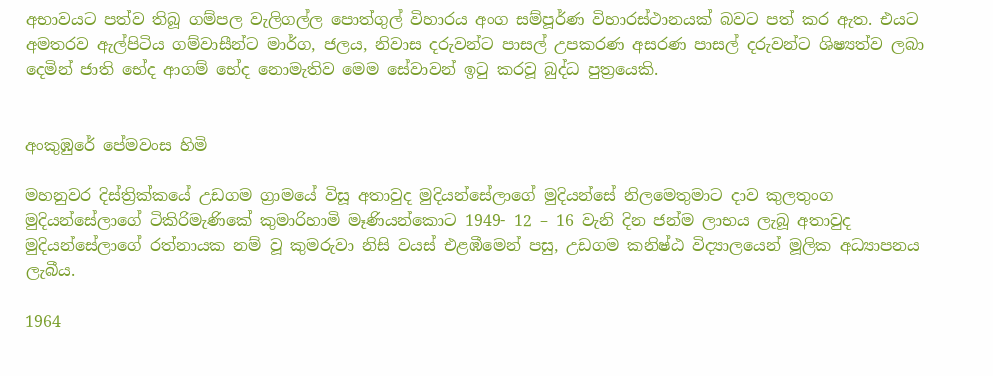අභාවයට පත්ව තිබූ ගම්පල වැලිගල්ල පොත්ගුල් විහාරය අංග සම්පූර්ණ විහාරස්ථානයක් බවට පත් කර ඇත. එයට අමතරව ඇල්පිටිය ගම්වාසීන්ට මාර්ග, ජලය, නිවාස දරුවන්ට පාසල් උපකරණ අසරණ පාසල් දරුවන්ට ශිෂ්‍යත්ව ලබා දෙමින් ජාති භේද ආගම් භේද නොමැතිව මෙම සේවාවන් ඉටු කරවූ බුද්ධ පුත්‍රයෙකි.


අංකුඹුරේ පේමවංස හිමි

මහනුවර දිස්ත්‍රික්කයේ උඩගම ග්‍රාමයේ විසූ අතාවුද මුදියන්සේලාගේ මුදියන්සේ නිලමෙතුමාට දාව කුලතුංග මුදියන්සේලාගේ ටිකිරිමැණිකේ කුමාරිහාමි මෑණියන්කොට 1949- 12 – 16 වැනි දින ජන්ම ලාභය ලැබූ අතාවුද මුදියන්සේලාගේ රත්නායක නම් වූ කුමරුවා නිසි වයස් එළඹීමෙන් පසු, උඩගම කනිෂ්ඨ විද්‍යාලයෙන් මූලික අධ්‍යාපනය ලැබීය.

1964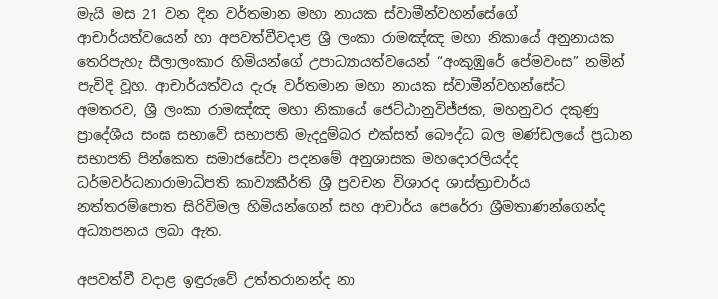මැයි මස 21 වන දින වර්තමාන මහා නායක ස්වාමීන්වහන්සේගේ ආචාර්යත්වයෙන් හා අපවත්වීවදාළ ශ්‍රී ලංකා රාමඤ්ඤ මහා නිකායේ අනුනායක තෙරිපැහැ සීලාලංකාර හිමියන්ගේ උපාධ්‍යායත්වයෙන් “අංකුඹුරේ පේමවංස” නමින් පැවිදි වූහ. ආචාර්යත්වය දැරූ වර්තමාන මහා නායක ස්වාමීන්වහන්සේට අමතරව, ශ්‍රී ලංකා රාමඤ්ඤ මහා නිකායේ ජෙට්ඨානුවිජ්ජක, මහනුවර දකුණු ප්‍රාදේශීය සංඝ සභාවේ සභාපති මැදදුම්බර එක්සත් බෞද්ධ බල මණ්ඩලයේ ප්‍රධාන සභාපති පින්කෙත සමාජසේවා පදනමේ අනුශාසක මහදොරලියද්ද ධර්මවර්ධනාරාමාධිපති කාව්‍යකීර්ති ශ්‍රී ප්‍රවචන විශාරද ශාස්ත්‍රාචාර්ය නත්තරම්පොත සිරිවිමල හිමියන්ගෙන් සහ ආචාර්ය පෙරේරා ශ්‍රීමතාණන්ගෙන්ද අධ්‍යාපනය ලබා ඇත.

අපවත්වී වදාළ ඉඳුරුවේ උත්තරානන්ද නා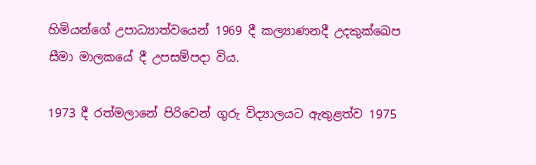හිමියන්ගේ උපාධ්‍යාත්වයෙන් 1969 දී කල්‍යාණනදී උදකුක්ඛෙප සීමා මාලකයේ දී උපසම්පදා විය.

1973 දී රත්මලානේ පිරිවෙන් ගුරු විද්‍යාලයට ඇතුළත්ව 1975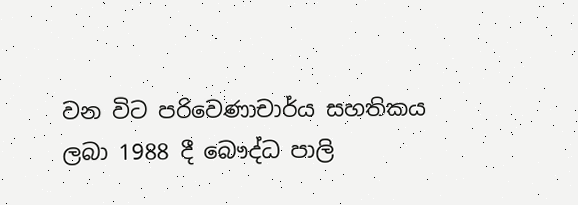වන විට පරිවෙණාචාර්ය සහතිකය ලබා 1988 දී බෞද්ධ පාලි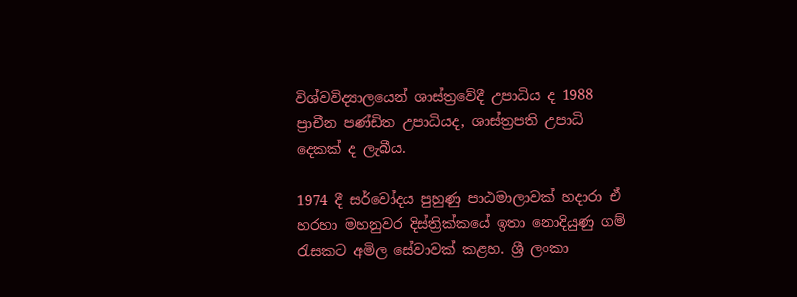විශ්වවිද්‍යාලයෙන් ශාස්ත්‍රවේදී උපාධිය ද 1988 ප්‍රාචීන පණ්ඩිත උපාධියද, ශාස්ත්‍රපති උපාධි දෙකක් ද ලැබීය.

1974 දී සර්වෝදය පුහුණු පාඨමාලාවක් හදාරා ඒ හරහා මහනුවර දිස්ත්‍රික්කයේ ඉතා නොදියුණු ගම් රැසකට අමිල සේවාවක් කළහ. ශ්‍රී ලංකා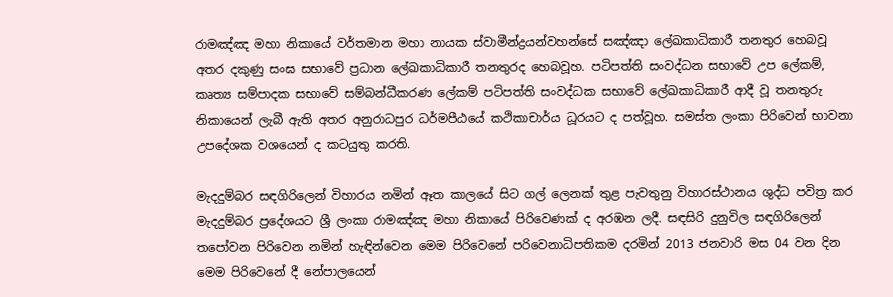රාමඤ්ඤ මහා නිකායේ වර්තමාන මහා නායක ස්වාමීන්ද්‍රයන්වහන්සේ සඤ්ඤා ලේඛකාධිකාරී තනතුර හෙබවූ අතර දකුණු සංඝ සභාවේ ප්‍රධාන ලේඛකාධිකාරී තනතුරද හෙබවූහ. පටිපත්ති සංවද්ධන සභාවේ උප ලේකම්, කෘත්‍ය සම්පාදක සභාවේ සම්බන්ධීකරණ ලේකම් පටිපත්ති සංවද්ධක සභාවේ ලේඛකාධිකාරී ආදී වූ තනතුරු නිකායෙන් ලැබී ඇති අතර අනුරාධපුර ධර්මපීඨයේ කථිකාචාර්ය ධූරයට ද පත්වූහ. සමස්ත ලංකා පිරිවෙන් භාවනා උපදේශක වශයෙන් ද කටයුතු කරති.

මැදදුම්බර සඳගිරිලෙන් විහාරය නමින් ඈත කාලයේ සිට ගල් ලෙනක් තුළ පැවතුනු විහාරස්ථානය ශුද්ධ පවිත්‍ර කර මැදදුම්බර ප්‍රදේශයට ශ්‍රී ලංකා රාමඤ්ඤ මහා නිකායේ පිරිවෙණක් ද අරඹන ලදී. සඳසිරි දුනුවිල සඳගිරිලෙන් තපෝවන පිරිවෙන නමින් හැඳින්වෙන මෙම පිරිවෙනේ පරිවෙනාධිපතිකම දරමින් 2013 ජනවාරි මස 04 වන දින මෙම පිරිවෙනේ දී නේපාලයෙන්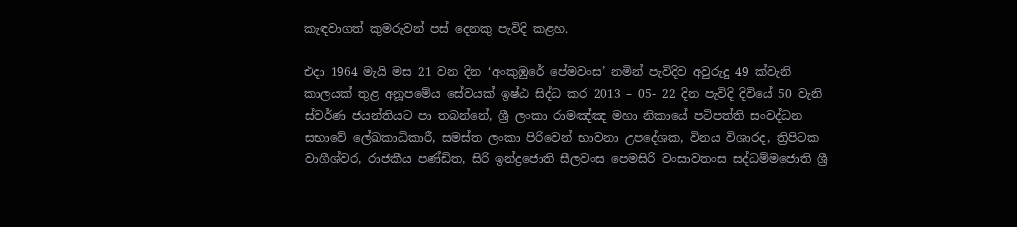කැඳවාගත් කුමරුවන් පස් දෙනකු පැවිදි කළහ.

එදා 1964 මැයි මස 21 වන දින ‘අංකුඹුරේ පේමවංස’ නමින් පැවිදිව අවුරුදු 49 ක්වැනි කාලයක් තුළ අනූපමේය සේවයක් ඉෂ්ඨ සිද්ධ කර 2013 – 05- 22 දින පැවිදි දිවියේ 50 වැනි ස්වර්ණ ජයන්තියට පා තබන්නේ, ශ්‍රී ලංකා රාමඤ්ඤ මහා නිකායේ පටිපත්ති සංවද්ධන සභාවේ ලේඛකාධිකාරී, සමස්ත ලංකා පිරිවෙන් භාවනා උපදේශක, විනය විශාරද, ත්‍රිපිටක වාගීශ්වර, රාජකීය පණ්ඩිත, සිරි ඉන්ද්‍රජොති සීලවංස පෙමසිරි වංසාවතංස සද්ධම්මජොති ශ්‍රී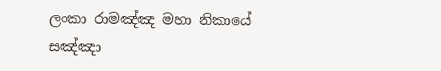ලංකා රාමඤ්ඤ මහා නිකායේ සඤ්ඤා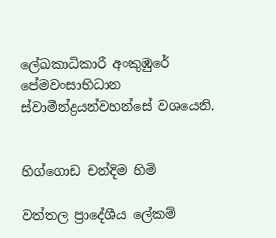ලේඛකාධිකාරී අංකුඹුරේ පේමවංසාභිධාන ස්වාමීන්ද්‍රයන්වහන්සේ වශයෙනි.


හිග්ගොඩ චන්දිම හිමි

වත්තල ප්‍රාදේශීය ලේකම්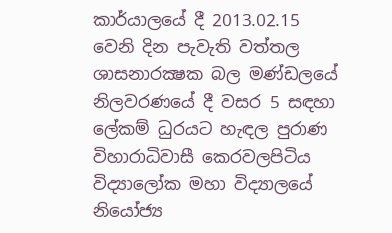කාර්යාලයේ දී 2013.02.15 වෙනි දින පැවැති වත්තල ශාසනාරක්‍ෂක බල මණ්ඩලයේ නිලවරණයේ දී වසර 5 සඳහා ලේකම් ධුරයට හැඳල පුරාණ විහාරාධිවාසී කෙරවලපිටිය විද්‍යාලෝක මහා විද්‍යාලයේ නියෝජ්‍ය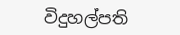විදුහල්පති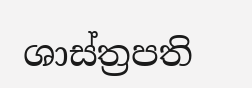ශාස්ත්‍රපති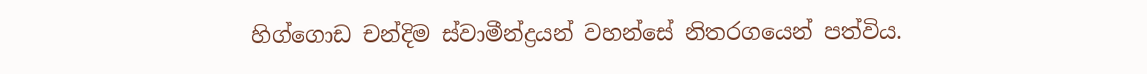හිග්ගොඩ චන්දිම ස්වාමීන්ද්‍රයන් වහන්සේ නිතරගයෙන් පත්විය.